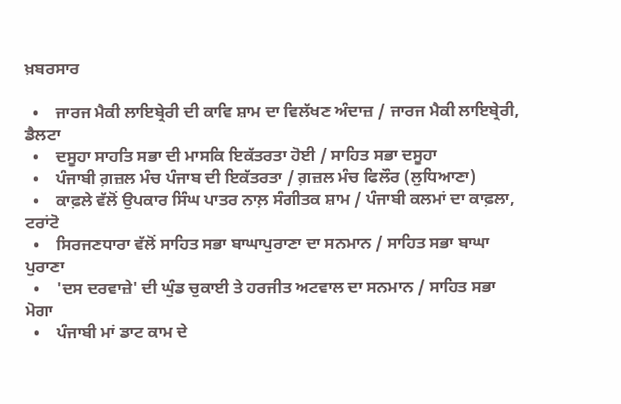ਖ਼ਬਰਸਾਰ

  •    ਜਾਰਜ ਮੈਕੀ ਲਾਇਬ੍ਰੇਰੀ ਦੀ ਕਾਵਿ ਸ਼ਾਮ ਦਾ ਵਿਲੱਖਣ ਅੰਦਾਜ਼ / ਜਾਰਜ ਮੈਕੀ ਲਾਇਬ੍ਰੇਰੀ, ਡੈਲਟਾ
  •    ਦਸੂਹਾ ਸਾਹਤਿ ਸਭਾ ਦੀ ਮਾਸਕਿ ਇਕੱਤਰਤਾ ਹੋਈ / ਸਾਹਿਤ ਸਭਾ ਦਸੂਹਾ
  •    ਪੰਜਾਬੀ ਗ਼ਜ਼ਲ ਮੰਚ ਪੰਜਾਬ ਦੀ ਇਕੱਤਰਤਾ / ਗ਼ਜ਼ਲ ਮੰਚ ਫਿਲੌਰ (ਲੁਧਿਆਣਾ)
  •    ਕਾਫ਼ਲੇ ਵੱਲੋਂ ਉਪਕਾਰ ਸਿੰਘ ਪਾਤਰ ਨਾਲ਼ ਸੰਗੀਤਕ ਸ਼ਾਮ / ਪੰਜਾਬੀ ਕਲਮਾਂ ਦਾ ਕਾਫ਼ਲਾ, ਟਰਾਂਟੋ
  •    ਸਿਰਜਣਧਾਰਾ ਵੱਲੋਂ ਸਾਹਿਤ ਸਭਾ ਬਾਘਾਪੁਰਾਣਾ ਦਾ ਸਨਮਾਨ / ਸਾਹਿਤ ਸਭਾ ਬਾਘਾ ਪੁਰਾਣਾ
  •    'ਦਸ ਦਰਵਾਜ਼ੇ' ਦੀ ਘੁੰਡ ਚੁਕਾਈ ਤੇ ਹਰਜੀਤ ਅਟਵਾਲ ਦਾ ਸਨਮਾਨ / ਸਾਹਿਤ ਸਭਾ ਮੋਗਾ
  •    ਪੰਜਾਬੀ ਮਾਂ ਡਾਟ ਕਾਮ ਦੇ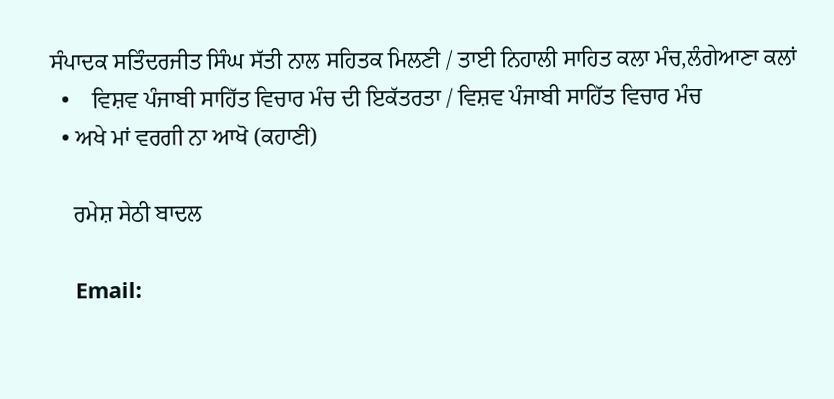ਸੰਪਾਦਕ ਸਤਿੰਦਰਜੀਤ ਸਿੰਘ ਸੱਤੀ ਨਾਲ ਸਹਿਤਕ ਮਿਲਣੀ / ਤਾਈ ਨਿਹਾਲੀ ਸਾਹਿਤ ਕਲਾ ਮੰਚ,ਲੰਗੇਆਣਾ ਕਲਾਂ
  •    ਵਿਸ਼ਵ ਪੰਜਾਬੀ ਸਾਹਿੱਤ ਵਿਚਾਰ ਮੰਚ ਦੀ ਇਕੱਤਰਤਾ / ਵਿਸ਼ਵ ਪੰਜਾਬੀ ਸਾਹਿੱਤ ਵਿਚਾਰ ਮੰਚ
  • ਅਖੇ ਮਾਂ ਵਰਗੀ ਨਾ ਆਖੋ (ਕਹਾਣੀ)

    ਰਮੇਸ਼ ਸੇਠੀ ਬਾਦਲ

    Email: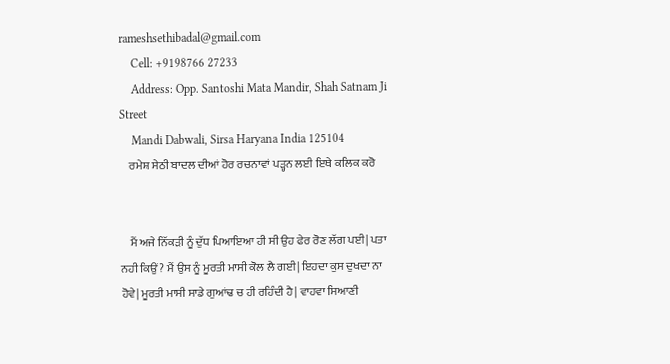rameshsethibadal@gmail.com
    Cell: +9198766 27233
    Address: Opp. Santoshi Mata Mandir, Shah Satnam Ji Street
    Mandi Dabwali, Sirsa Haryana India 125104
    ਰਮੇਸ਼ ਸੇਠੀ ਬਾਦਲ ਦੀਆਂ ਹੋਰ ਰਚਨਾਵਾਂ ਪੜ੍ਹਨ ਲਈ ਇਥੇ ਕਲਿਕ ਕਰੋ


    ਮੈਂ ਅਜੇ ਨਿੱਕੜੀ ਨੂੰ ਦੁੱਧ ਪਿਆਇਆ ਹੀ ਸੀ ਉਹ ਫੇਰ ਰੋਣ ਲੱਗ ਪਈ| ਪਤਾ ਨਹੀ ਕਿਉਂ? ਮੈਂ ਉਸ ਨੂੰ ਮੂਰਤੀ ਮਾਸੀ ਕੋਲ ਲੈ ਗਈ| ਇਹਦਾ ਕੁਸ ਦੁਖਦਾ ਨਾ ਹੋਵੇ| ਮੂਰਤੀ ਮਾਸੀ ਸਾਡੇ ਗੁਆਂਢ ਚ ਹੀ ਰਹਿੰਦੀ ਹੈ| ਵਾਹਵਾ ਸਿਆਣੀ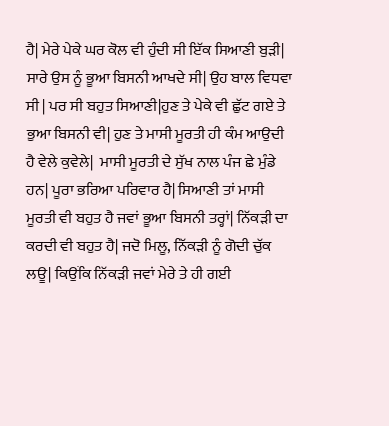ਹੈ| ਮੇਰੇ ਪੇਕੇ ਘਰ ਕੋਲ ਵੀ ਹੁੰਦੀ ਸੀ ਇੱਕ ਸਿਆਣੀ ਬੁੜੀ| ਸਾਰੇ ਉਸ ਨੂੰ ਭੂਆ ਬਿਸਨੀ ਆਖਦੇ ਸੀ| ਉਹ ਬਾਲ ਵਿਧਵਾ ਸੀ | ਪਰ ਸੀ ਬਹੁਤ ਸਿਆਣੀ|ਹੁਣ ਤੇ ਪੇਕੇ ਵੀ ਛੁੱਟ ਗਏ ਤੇ ਭੁਆ ਬਿਸਨੀ ਵੀ| ਹੁਣ ਤੇ ਮਾਸੀ ਮੂਰਤੀ ਹੀ ਕੰਮ ਆਉਦੀ ਹੈ ਵੇਲੇ ਕੁਵੇਲੇ|  ਮਾਸੀ ਮੂਰਤੀ ਦੇ ਸੁੱਖ ਨਾਲ ਪੰਜ ਛੇ ਮੁੰਡੇ ਹਨ| ਪੂਰਾ ਭਰਿਆ ਪਰਿਵਾਰ ਹੈ| ਸਿਆਣੀ ਤਾਂ ਮਾਸੀ ਮੂਰਤੀ ਵੀ ਬਹੁਤ ਹੈ ਜਵਾਂ ਭੂਆ ਬਿਸਨੀ ਤਰ੍ਹਾਂ| ਨਿੱਕੜੀ ਦਾ ਕਰਦੀ ਵੀ ਬਹੁਤ ਹੈ| ਜਦੋ ਮਿਲੂ, ਨਿੱਕੜੀ ਨੂੰ ਗੋਦੀ ਚੁੱਕ ਲਊ| ਕਿਉਂਕਿ ਨਿੱਕੜੀ ਜਵਾਂ ਮੇਰੇ ਤੇ ਹੀ ਗਈ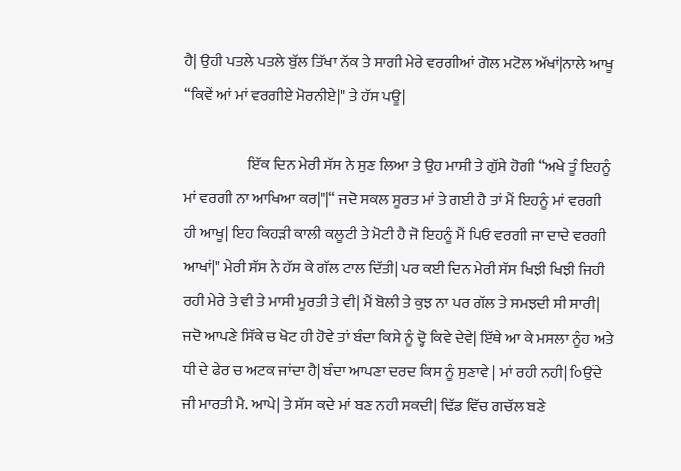ਹੈ| ਉਹੀ ਪਤਲੇ ਪਤਲੇ ਬੁੱਲ ਤਿੱਖਾ ਨੱਕ ਤੇ ਸਾਗੀ ਮੇਰੇ ਵਰਗੀਆਂ ਗੋਲ ਮਟੋਲ ਅੱਖਾਂ|ਨਾਲੇ ਆਖੂ “ਕਿਵੇਂ ਆਂ ਮਾਂ ਵਰਗੀਏ ਮੋਰਨੀਏ|" ਤੇ ਹੱਸ ਪਊ|

                     ਇੱਕ ਦਿਨ ਮੇਰੀ ਸੱਸ ਨੇ ਸੁਣ ਲਿਆ ਤੇ ਉਹ ਮਾਸੀ ਤੇ ਗੁੱਸੇ ਹੋਗੀ “ਅਖੇ ਤੂੰ ਇਹਨੂੰ ਮਾਂ ਵਰਗੀ ਨਾ ਆਖਿਆ ਕਰ|"|“ ਜਦੋ ਸਕਲ ਸੂਰਤ ਮਾਂ ਤੇ ਗਈ ਹੈ ਤਾਂ ਮੈਂ ਇਹਨੂੰ ਮਾਂ ਵਰਗੀ ਹੀ ਆਖੂ| ਇਹ ਕਿਹੜੀ ਕਾਲੀ ਕਲੂਟੀ ਤੇ ਮੋਟੀ ਹੈ ਜੋ ਇਹਨੂੰ ਮੈਂ ਪਿਓ ਵਰਗੀ ਜਾ ਦਾਦੇ ਵਰਗੀ ਆਖਾਂ|" ਮੇਰੀ ਸੱਸ ਨੇ ਹੱਸ ਕੇ ਗੱਲ ਟਾਲ ਦਿੱਤੀ| ਪਰ ਕਈ ਦਿਨ ਮੇਰੀ ਸੱਸ ਖਿਝੀ ਖਿਝੀ ਜਿਹੀ ਰਹੀ ਮੇਰੇ ਤੇ ਵੀ ਤੇ ਮਾਸੀ ਮੂਰਤੀ ਤੇ ਵੀ| ਮੈਂ ਬੋਲੀ ਤੇ ਕੁਝ ਨਾ ਪਰ ਗੱਲ ਤੇ ਸਮਝਦੀ ਸੀ ਸਾਰੀ| ਜਦੋ ਆਪਣੇ ਸਿੱਕੇ ਚ ਖੋਟ ਹੀ ਹੋਵੇ ਤਾਂ ਬੰਦਾ ਕਿਸੇ ਨੂੰ ਦ੍ਹੋ ਕਿਵੇ ਦੇਵੇ| ਇੱਥੇ ਆ ਕੇ ਮਸਲਾ ਨੂੰਹ ਅਤੇ ਧੀ ਦੇ ਫੇਰ ਚ ਅਟਕ ਜਾਂਦਾ ਹੈ| ਬੰਦਾ ਆਪਣਾ ਦਰਦ ਕਿਸ ਨੂੰ ਸੁਣਾਵੇ | ਮਾਂ ਰਹੀ ਨਹੀ| ੦ਿਉਂਦੇ ਜੀ ਮਾਰਤੀ ਮੈ. ਆਪੇ| ਤੇ ਸੱਸ ਕਦੇ ਮਾਂ ਬਣ ਨਹੀ ਸਕਦੀ| ਢਿੱਡ ਵਿੱਚ ਗਚੱਲ ਬਣੇ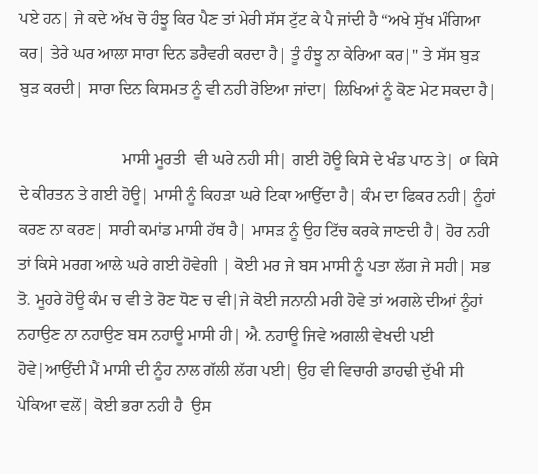ਪਏ ਹਨ| ਜੇ ਕਦੇ ਅੱਖ ਚੋ ਹੰਝੂ ਕਿਰ ਪੈਣ ਤਾਂ ਮੇਰੀ ਸੱਸ ਟੁੱਟ ਕੇ ਪੈ ਜਾਂਦੀ ਹੈ “ਅਖੇ ਸੁੱਖ ਮੰਗਿਆ ਕਰ| ਤੇਰੇ ਘਰ ਆਲਾ ਸਾਰਾ ਦਿਨ ਡਰੈਵਰੀ ਕਰਦਾ ਹੈ| ਤੂੰ ਹੰਝੂ ਨਾ ਕੇਰਿਆ ਕਰ|" ਤੇ ਸੱਸ ਬੁੜ ਬੁੜ ਕਰਦੀ| ਸਾਰਾ ਦਿਨ ਕਿਸਮਤ ਨੂੰ ਵੀ ਨਹੀ ਰੋਇਆ ਜਾਂਦਾ| ਲਿਖਿਆਂ ਨੂੰ ਕੋਣ ਮੇਟ ਸਕਦਾ ਹੈ|

                         ਮਾਸੀ ਮੂਰਤੀ  ਵੀ ਘਰੇ ਨਹੀ ਸੀ| ਗਈ ਹੋਊ ਕਿਸੇ ਦੇ ਖੰਡ ਪਾਠ ਤੇ| ੦ਾ ਕਿਸੇ ਦੇ ਕੀਰਤਨ ਤੇ ਗਈ ਹੋਊ| ਮਾਸੀ ਨੂੰ ਕਿਹੜਾ ਘਰੇ ਟਿਕਾ ਆਉੱਦਾ ਹੈ| ਕੰਮ ਦਾ ਫਿਕਰ ਨਹੀ| ਨੂੰਹਾਂ ਕਰਣ ਨਾ ਕਰਣ| ਸਾਰੀ ਕਮਾਂਡ ਮਾਸੀ ਹੱਥ ਹੈ| ਮਾਸੜ ਨੂੰ ਉਹ ਟਿੱਚ ਕਰਕੇ ਜਾਣਦੀ ਹੈ| ਹੋਰ ਨਹੀ ਤਾਂ ਕਿਸੇ ਮਰਗ ਆਲੇ ਘਰੇ ਗਈ ਹੋਵੇਗੀ | ਕੋਈ ਮਰ ਜੇ ਬਸ ਮਾਸੀ ਨੂੰ ਪਤਾ ਲੱਗ ਜੇ ਸਹੀ| ਸਭ ਤੋ. ਮੂਹਰੇ ਹੋਊ ਕੰਮ ਚ ਵੀ ਤੇ ਰੋਣ ਧੋਣ ਚ ਵੀ|ਜੇ ਕੋਈ ਜਨਾਨੀ ਮਰੀ ਹੋਵੇ ਤਾਂ ਅਗਲੇ ਦੀਆਂ ਨੂੰਹਾਂ ਨਹਾਉਣ ਨਾ ਨਹਾਉਣ ਬਸ ਨਹਾਊ ਮਾਸੀ ਹੀ| ਐ. ਨਹਾਊ ਜਿਵੇ ਅਗਲੀ ਵੇਖਦੀ ਪਈ ਹੋਵੇ|ਆਉਂਦੀ ਮੈਂ ਮਾਸੀ ਦੀ ਨੂੰਹ ਨਾਲ ਗੱਲੀ ਲੱਗ ਪਈ| ਉਹ ਵੀ ਵਿਚਾਰੀ ਡਾਹਢੀ ਦੁੱਖੀ ਸੀ ਪੇਕਿਆ ਵਲੋਂ| ਕੋਈ ਭਰਾ ਨਹੀ ਹੈ  ਉਸ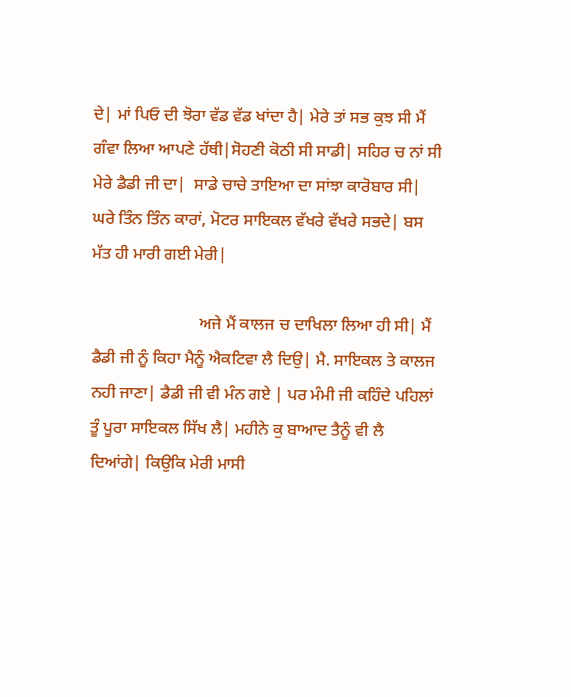ਦੇ| ਮਾਂ ਪਿਓ ਦੀ ਝੋਰਾ ਵੱਡ ਵੱਡ ਖਾਂਦਾ ਹੈ| ਮੇਰੇ ਤਾਂ ਸਭ ਕੁਝ ਸੀ ਮੈਂ ਗੰਵਾ ਲਿਆ ਆਪਣੇ ਹੱਥੀ|ਸੋਹਣੀ ਕੋਠੀ ਸੀ ਸਾਡੀ| ਸਹਿਰ ਚ ਨਾਂ ਸੀ ਮੇਰੇ ਡੈਡੀ ਜੀ ਦਾ|  ਸਾਡੇ ਚਾਚੇ ਤਾਇਆ ਦਾ ਸਾਂਝਾ ਕਾਰੋਬਾਰ ਸੀ| ਘਰੇ ਤਿੰਨ ਤਿੰਨ ਕਾਰਾਂ, ਮੋਟਰ ਸਾਇਕਲ ਵੱਖਰੇ ਵੱਖਰੇ ਸਭਦੇ| ਬਸ ਮੱਤ ਹੀ ਮਾਰੀ ਗਈ ਮੇਰੀ|

                          ਅਜੇ ਮੈਂ ਕਾਲਜ ਚ ਦਾਖਿਲਾ ਲਿਆ ਹੀ ਸੀ| ਮੈਂ ਡੈਡੀ ਜੀ ਨੂੰ ਕਿਹਾ ਮੈਨੂੰ ਐਕਟਿਵਾ ਲੈ ਦਿਉ| ਮੈ. ਸਾਇਕਲ ਤੇ ਕਾਲਜ ਨਹੀ ਜਾਣਾ| ਡੈਡੀ ਜੀ ਵੀ ਮੰਨ ਗਏ | ਪਰ ਮੰਮੀ ਜੀ ਕਹਿੰਦੇ ਪਹਿਲਾਂ ਤੂੰ ਪੂਰਾ ਸਾਇਕਲ ਸਿੱਖ ਲੈ| ਮਹੀਨੇ ਕੁ ਬਾਆਦ ਤੈਨੂੰ ਵੀ ਲੈ ਦਿਆਂਗੇ| ਕਿਉਕਿ ਮੇਰੀ ਮਾਸੀ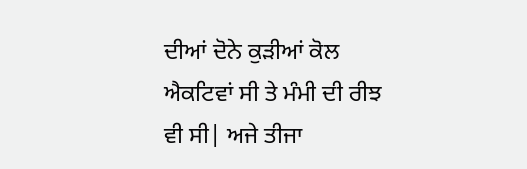ਦੀਆਂ ਦੋਨੇ ਕੁੜੀਆਂ ਕੋਲ ਐਕਟਿਵਾਂ ਸੀ ਤੇ ਮੰਮੀ ਦੀ ਰੀਝ ਵੀ ਸੀ| ਅਜੇ ਤੀਜਾ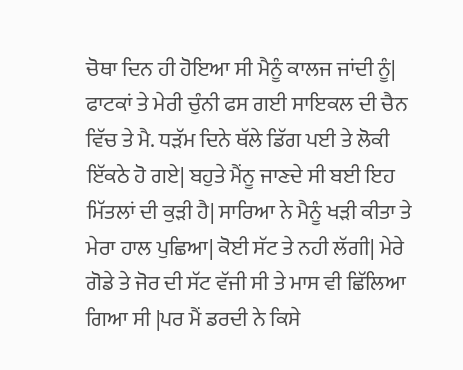ਚੋਥਾ ਦਿਨ ਹੀ ਹੋਇਆ ਸੀ ਮੈਨੂੰ ਕਾਲਜ ਜਾਂਦੀ ਨੂੰ| ਫਾਟਕਾਂ ਤੇ ਮੇਰੀ ਚੁੰਨੀ ਫਸ ਗਈ ਸਾਇਕਲ ਦੀ ਚੈਨ ਵਿੱਚ ਤੇ ਮੈ. ਧੜੱਮ ਦਿਨੇ ਥੱਲੇ ਡਿੱਗ ਪਈ ਤੇ ਲੋਕੀ ਇੱਕਠੇ ਹੋ ਗਏ| ਬਹੁਤੇ ਮੈਂਨੂ ਜਾਣਦੇ ਸੀ ਬਈ ਇਹ ਮਿੱਤਲਾਂ ਦੀ ਕੁੜੀ ਹੈ| ਸਾਰਿਆ ਨੇ ਮੈਨੂੰ ਖੜੀ ਕੀਤਾ ਤੇ ਮੇਰਾ ਹਾਲ ਪੁਛਿਆ| ਕੋਈ ਸੱਟ ਤੇ ਨਹੀ ਲੱਗੀ| ਮੇਰੇ ਗੋਡੇ ਤੇ ਜੋਰ ਦੀ ਸੱਟ ਵੱਜੀ ਸੀ ਤੇ ਮਾਸ ਵੀ ਛਿੱਲਿਆ ਗਿਆ ਸੀ |ਪਰ ਮੈਂ ਡਰਦੀ ਨੇ ਕਿਸੇ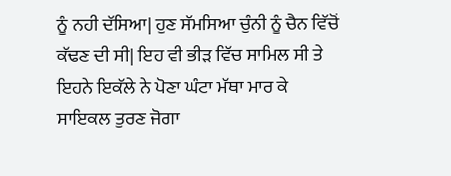ਨੂੰ ਨਹੀ ਦੱਸਿਆ| ਹੁਣ ਸੱਮਸਿਆ ਚੁੰਨੀ ਨੂੰ ਚੈਨ ਵਿੱਚੋਂ ਕੱਢਣ ਦੀ ਸੀ| ਇਹ ਵੀ ਭੀੜ ਵਿੱਚ ਸਾਮਿਲ ਸੀ ਤੇ ਇਹਨੇ ਇਕੱਲੇ ਨੇ ਪੋਣਾ ਘੰਟਾ ਮੱਥਾ ਮਾਰ ਕੇ ਸਾਇਕਲ ਤੁਰਣ ਜੋਗਾ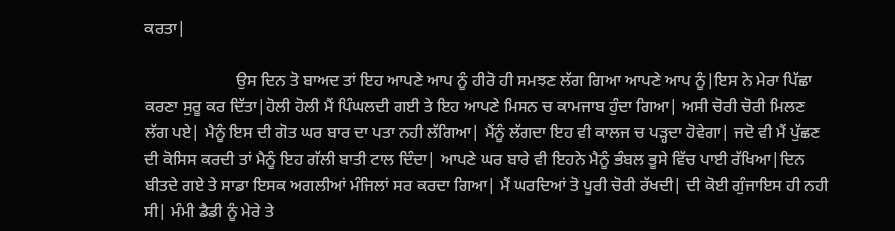ਕਰਤਾ|

                      ਉਸ ਦਿਨ ਤੋ ਬਾਅਦ ਤਾਂ ਇਹ ਆਪਣੇ ਆਪ ਨੂੰ ਹੀਰੋ ਹੀ ਸਮਝਣ ਲੱਗ ਗਿਆ ਆਪਣੇ ਆਪ ਨੂੰ|ਇਸ ਨੇ ਮੇਰਾ ਪਿੱਛਾ ਕਰਣਾ ਸੁਰੂ ਕਰ ਦਿੱਤਾ|ਹੋਲੀ ਹੋਲੀ ਮੈਂ ਪਿੰਘਲਦੀ ਗਈ ਤੇ ਇਹ ਆਪਣੇ ਮਿਸਨ ਚ ਕਾਮਜਾਬ ਹੁੰਦਾ ਗਿਆ| ਅਸੀ ਚੋਰੀ ਚੋਰੀ ਮਿਲਣ ਲੱਗ ਪਏ| ਮੈਨੂੰ ਇਸ ਦੀ ਗੋਤ ਘਰ ਬਾਰ ਦਾ ਪਤਾ ਨਹੀ ਲੱਗਿਆ| ਮੈਂਨੂੰ ਲੱਗਦਾ ਇਹ ਵੀ ਕਾਲਜ ਚ ਪੜ੍ਹਦਾ ਹੋਵੇਗਾ| ਜਦੋ ਵੀ ਮੈਂ ਪੁੱਛਣ ਦੀ ਕੋਸਿਸ ਕਰਦੀ ਤਾਂ ਮੈਨੂੰ ਇਹ ਗੱਲੀ ਬਾਤੀ ਟਾਲ ਦਿੰਦਾ| ਆਪਣੇ ਘਰ ਬਾਰੇ ਵੀ ਇਹਨੇ ਮੈਨੂੰ ਭੰਬਲ ਭੂਸੇ ਵਿੱਚ ਪਾਈ ਰੱਖਿਆ|ਦਿਨ ਬੀਤਦੇ ਗਏ ਤੇ ਸਾਡਾ ਇਸਕ ਅਗਲੀਆਂ ਮੰਜਿਲਾਂ ਸਰ ਕਰਦਾ ਗਿਆ| ਮੈਂ ਘਰਦਿਆਂ ਤੋ ਪੂਰੀ ਚੋਰੀ ਰੱਖਦੀ| ਦੀ ਕੋਈ ਗੁੰਜਾਇਸ ਹੀ ਨਹੀ ਸੀ| ਮੰਮੀ ਡੈਡੀ ਨੂੰ ਮੇਰੇ ਤੇ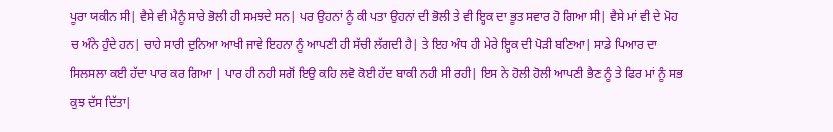ਪੂਰਾ ਯਕੀਨ ਸੀ| ਵੈਸੇ ਵੀ ਮੈਨੂੰ ਸਾਰੇ ਭੋਲੀ ਹੀ ਸਮਝਦੇ ਸਨ| ਪਰ ਉਹਨਾਂ ਨੂੰ ਕੀ ਪਤਾ ਉਹਨਾਂ ਦੀ ਭੋਲੀ ਤੇ ਵੀ ਇ੍ਹਕ ਦਾ ਭੂਤ ਸਵਾਰ ਹੋ ਗਿਆ ਸੀ| ਵੈਸੇ ਮਾਂ ਵੀ ਦੇ ਮੋਹ ਚ ਅੰਨੇ ਹੁੰਦੇ ਹਨ| ਚਾਹੇ ਸਾਰੀ ਦੁਨਿਆ ਆਖੀ ਜਾਵੇ ਇਹਨਾ ਨੂੰ ਆਪਣੀ ਹੀ ਸੱਚੀ ਲੱਗਦੀ ਹੈ| ਤੇ ਇਹ ਅੰਧ ਹੀ ਮੇਰੇ ਇ੍ਹਕ ਦੀ ਪੋੜੀ ਬਣਿਆ| ਸਾਡੇ ਪਿਆਰ ਦਾ ਸਿਲਸਲਾ ਕਈ ਹੱਦਾ ਪਾਰ ਕਰ ਗਿਆ | ਪਾਰ ਹੀ ਨਹੀ ਸਗੋਂ ਇਉ ਕਹਿ ਲਵੋ ਕੋਈ ਹੱਦ ਬਾਕੀ ਨਹੀ ਸੀ ਰਹੀ| ਇਸ ਨੇ ਹੋਲੀ ਹੋਲੀ ਆਪਣੀ ਭੈਣ ਨੂੰ ਤੇ ਫਿਰ ਮਾਂ ਨੂੰ ਸਭ ਕੁਝ ਦੱਸ ਦਿੱਤਾ|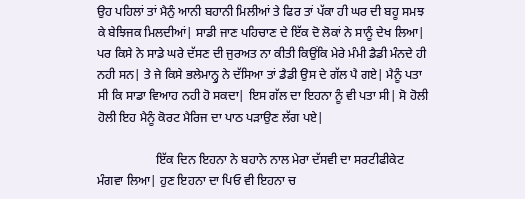ਉਹ ਪਹਿਲਾਂ ਤਾਂ ਮੈਨੁੰ ਆਨੀ ਬਹਾਨੀ ਮਿਲੀਆਂ ਤੇ ਫਿਰ ਤਾਂ ਪੱਕਾ ਹੀ ਘਰ ਦੀ ਬਹੂ ਸਮਝ ਕੇ ਬੇਝਿਜਕ ਮਿਲਦੀਆਂ| ਸਾਡੀ ਜਾਣ ਪਹਿਚਾਣ ਦੇ ਇੱਕ ਦੋ ਲੋਕਾਂ ਨੇ ਸਾਨੂੰ ਦੇਖ ਲਿਆ| ਪਰ ਕਿਸੇ ਨੇ ਸਾਡੇ ਘਰੇ ਦੱਸਣ ਦੀ ਜੁਰਅਤ ਨਾ ਕੀਤੀ ਕਿਉਂਕਿ ਮੇਰੇ ਮੰਮੀ ਡੈਡੀ ਮੰਨਦੇ ਹੀ ਨਹੀ ਸਨ| ਤੇ ਜੇ ਕਿਸੇ ਭਲੇਮਾਨ੍ਹੁ ਨੇ ਦੱਸਿਆ ਤਾਂ ਡੈਡੀ ਉਸ ਦੇ ਗੱਲ ਪੈ ਗਏ| ਮੈਨੂੰ ਪਤਾ ਸੀ ਕਿ ਸਾਡਾ ਵਿਆਹ ਨਹੀ ਹੋ ਸਕਦਾ| ਇਸ ਗੱਲ ਦਾ ਇਹਨਾ ਨੂੰ ਵੀ ਪਤਾ ਸੀ| ਸੋ ਹੋਲੀ ਹੋਲੀ ਇਹ ਮੈਨੂੰ ਕੋਰਟ ਮੈਰਿਜ ਦਾ ਪਾਠ ਪੜਾਉਣ ਲੱਗ ਪਏ|

                   ਇੱਕ ਦਿਨ ਇਹਨਾ ਨੇ ਬਹਾਨੇ ਨਾਲ ਮੇਰਾ ਦੱਸਵੀ ਦਾ ਸਰਟੀਫੀਕੇਟ ਮੰਗਵਾ ਲਿਆ| ਹੁਣ ਇਹਨਾ ਦਾ ਪਿਓ ਵੀ ਇਹਨਾ ਚ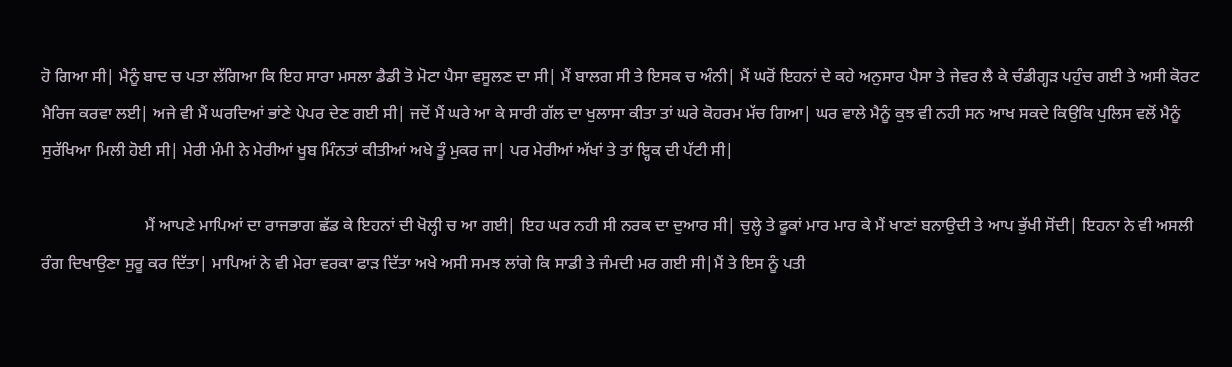ਹੋ ਗਿਆ ਸੀ| ਮੈਨੂੰ ਬਾਦ ਚ ਪਤਾ ਲੱਗਿਆ ਕਿ ਇਹ ਸਾਰਾ ਮਸਲਾ ਡੈਡੀ ਤੋ ਮੋਟਾ ਪੈਸਾ ਵਸੂਲਣ ਦਾ ਸੀ| ਮੈਂ ਬਾਲਗ ਸੀ ਤੇ ਇਸਕ ਚ ਅੰਨੀ| ਮੈਂ ਘਰੋਂ ਇਹਨਾਂ ਦੇ ਕਹੇ ਅਨੁਸਾਰ ਪੈਸਾ ਤੇ ਜੇਵਰ ਲੈ ਕੇ ਚੰਡੀਗ੍ਹੜ ਪਹੁੰਚ ਗਈ ਤੇ ਅਸੀ ਕੋਰਟ ਮੈਰਿਜ ਕਰਵਾ ਲਈ| ਅਜੇ ਵੀ ਮੈਂ ਘਰਦਿਆਂ ਭਾਂਣੇ ਪੇਪਰ ਦੇਣ ਗਈ ਸੀ| ਜਦੋਂ ਮੈਂ ਘਰੇ ਆ ਕੇ ਸਾਰੀ ਗੱਲ ਦਾ ਖੁਲਾਸਾ ਕੀਤਾ ਤਾਂ ਘਰੇ ਕੋਹਰਮ ਮੱਚ ਗਿਆ| ਘਰ ਵਾਲੇ ਮੈਨੂੰ ਕੁਝ ਵੀ ਨਹੀ ਸਨ ਆਖ ਸਕਦੇ ਕਿਉਕਿ ਪੁਲਿਸ ਵਲੋਂ ਮੈਨੂੰ ਸੁਰੱਖਿਆ ਮਿਲੀ ਹੋਈ ਸੀ| ਮੇਰੀ ਮੰਮੀ ਨੇ ਮੇਰੀਆਂ ਖੂਬ ਮਿੰਨਤਾਂ ਕੀਤੀਆਂ ਅਖੇ ਤੂੰ ਮੁਕਰ ਜਾ| ਪਰ ਮੇਰੀਆਂ ਅੱਖਾਂ ਤੇ ਤਾਂ ਇ੍ਹਕ ਦੀ ਪੱਟੀ ਸੀ|

                         ਮੈਂ ਆਪਣੇ ਮਾਪਿਆਂ ਦਾ ਰਾਜਭਾਗ ਛੱਡ ਕੇ ਇਹਨਾਂ ਦੀ ਖੋਲ੍ਹੀ ਚ ਆ ਗਈ| ਇਹ ਘਰ ਨਹੀ ਸੀ ਨਰਕ ਦਾ ਦੁਆਰ ਸੀ| ਚੁਲ੍ਹੇ ਤੇ ਫੂਕਾਂ ਮਾਰ ਮਾਰ ਕੇ ਮੈਂ ਖਾਣਾਂ ਬਨਾਉਦੀ ਤੇ ਆਪ ਭੁੱਖੀ ਸੋਂਦੀ| ਇਹਨਾ ਨੇ ਵੀ ਅਸਲੀ ਰੰਗ ਦਿਖਾਉਣਾ ਸੁਰੂ ਕਰ ਦਿੱਤਾ| ਮਾਪਿਆਂ ਨੇ ਵੀ ਮੇਰਾ ਵਰਕਾ ਫਾੜ ਦਿੱਤਾ ਅਖੇ ਅਸੀ ਸਮਝ ਲਾਂਗੇ ਕਿ ਸਾਡੀ ਤੇ ਜੰਮਦੀ ਮਰ ਗਈ ਸੀ|ਮੈਂ ਤੇ ਇਸ ਨੂੰ ਪਤੀ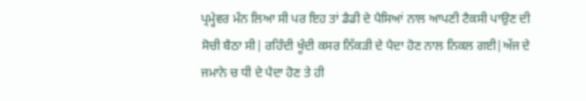ਪ੍ਰਮ੍ਹੇਵਰ ਮੰਨ ਲਿਆ ਸੀ ਪਰ ਇਹ ਤਾਂ ਡੈਡੀ ਦੇ ਪੈਸਿਆਂ ਨਾਲ ਆਪਣੀ ਟੈਕਸੀ ਪਾਉਣ ਦੀ ਸੋਚੀ ਬੈਠਾ ਸੀ| ਰਹਿੰਦੀ ਖੂੰਦੀ ਕਸਰ ਨਿੱਕੜੀ ਦੇ ਪੈਦਾ ਹੋਣ ਨਾਲ ਨਿਕਲ ਗਈ|ਅੱਜ ਦੇ ਜਮਾਨੇ ਚ ਧੀ ਦੇ ਪੈਦਾ ਹੋਣ ਤੇ ਹੀ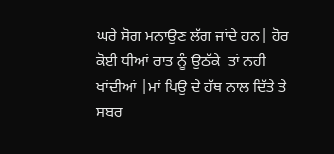ਘਰੇ ਸੋਗ ਮਨਾਉਣ ਲੱਗ ਜਾਂਦੇ ਹਨ| ਹੋਰ ਕੋਈ ਧੀਆਂ ਰਾਤ ਨੂੰ ਉਠੱਕੇ  ਤਾਂ ਨਹੀ ਖਾਂਦੀਆਂ |ਮਾਂ ਪਿਉ ਦੇ ਹੱਥ ਨਾਲ ਦਿੱਤੇ ਤੇ ਸਬਰ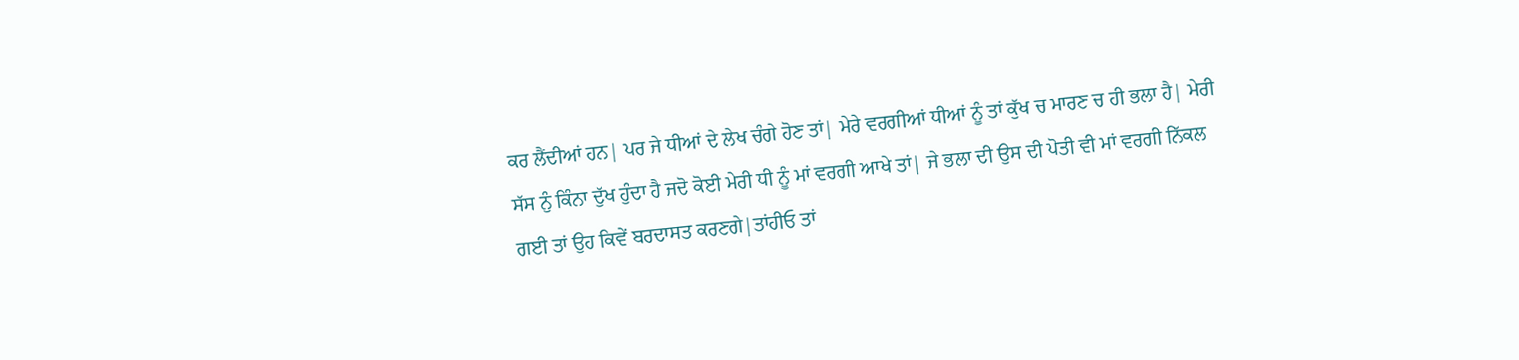ਕਰ ਲੈਂਦੀਆਂ ਹਨ| ਪਰ ਜੇ ਧੀਆਂ ਦੇ ਲੇਖ ਚੰਗੇ ਹੋਣ ਤਾਂ| ਮੇਰੇ ਵਰਗੀਆਂ ਧੀਆਂ ਨੂੰ ਤਾਂ ਕੁੱਖ ਚ ਮਾਰਣ ਚ ਹੀ ਭਲਾ ਹੈ| ਮੇਰੀ ਸੱਸ ਨੁੰ ਕਿੰਨਾ ਦੁੱਖ ਹੁੰਦਾ ਹੈ ਜਦੋ ਕੋਈ ਮੇਰੀ ਧੀ ਨੂੰ ਮਾਂ ਵਰਗੀ ਆਖੇ ਤਾਂ| ਜੇ ਭਲਾ ਦੀ ਉਸ ਦੀ ਪੋਤੀ ਵੀ ਮਾਂ ਵਰਗੀ ਨਿੱਕਲ ਗਈ ਤਾਂ ਉਹ ਕਿਵੇਂ ਬਰਦਾਸਤ ਕਰਣਗੇ|ਤਾਂਹੀਓ ਤਾਂ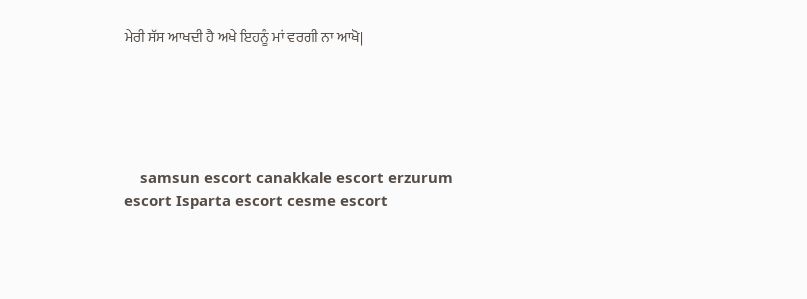ਮੇਰੀ ਸੱਸ ਆਖਦੀ ਹੈ ਅਖੇ ਇਹਨੂੰ ਮਾਂ ਵਰਗੀ ਨਾ ਆਖੋ|





    samsun escort canakkale escort erzurum escort Isparta escort cesme escort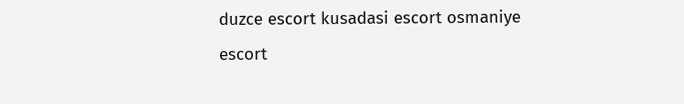duzce escort kusadasi escort osmaniye escort